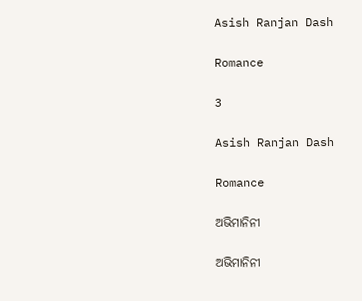Asish Ranjan Dash

Romance

3

Asish Ranjan Dash

Romance

ଅଭିମାନିନୀ

ଅଭିମାନିନୀ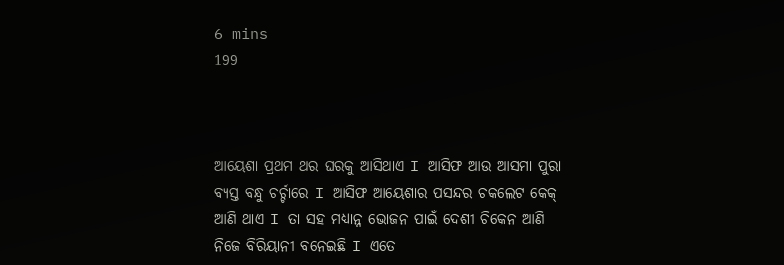6 mins
199



ଆୟେଶା ପ୍ରଥମ ଥର ଘରକୁ ଆସିଥାଏ I ଆସିଫ ଆଉ ଆସମା ପୁରା ବ୍ୟସ୍ତ ବନ୍ଧୁ ଚର୍ଚ୍ଚାରେ I ଆସିଫ ଆୟେଶାର ପସନ୍ଦର ଚକଲେଟ କେକ୍ ଆଣି ଥାଏ I ତା ସହ ମଧ୍ୟାନ୍ନ ଭୋଜନ ପାଇଁ ଦେଶୀ ଚିକେନ ଆଣି ନିଜେ ବିରିୟାନୀ ବନେଇଛି I ଏତେ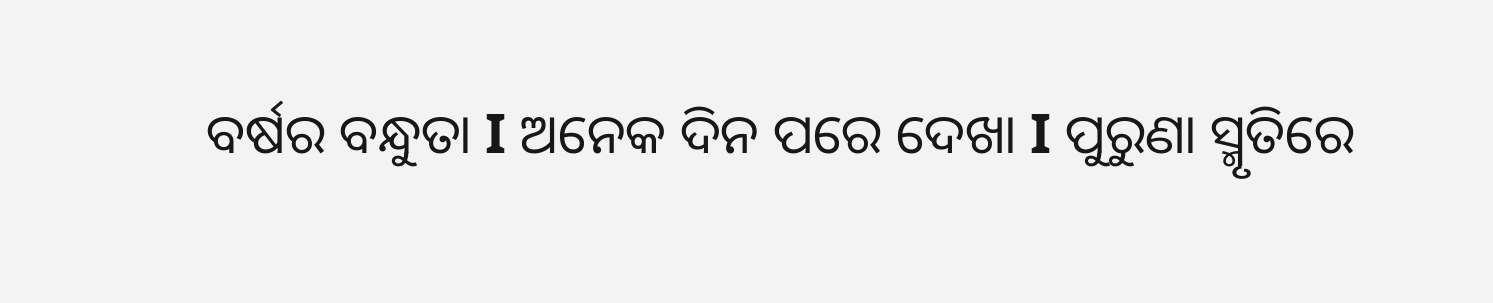ବର୍ଷର ବନ୍ଧୁତା I ଅନେକ ଦିନ ପରେ ଦେଖା I ପୁରୁଣା ସ୍ମୃତିରେ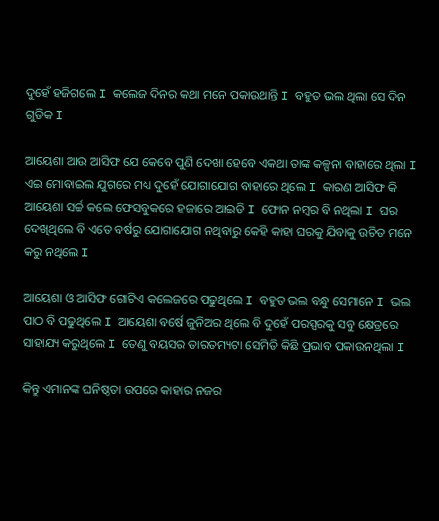ଦୁହେଁ ହଜିଗଲେ I କଲେଜ ଦିନର କଥା ମନେ ପକାଉଥାନ୍ତି I ବହୁତ ଭଲ ଥିଲା ସେ ଦିନ ଗୁଡିକ I

ଆୟେଶା ଆଉ ଆସିଫ ଯେ କେବେ ପୁଣି ଦେଖା ହେବେ ଏକଥା ତାଙ୍କ କଳ୍ପନା ବାହାରେ ଥିଲା I ଏଇ ମୋବାଇଲ ଯୁଗରେ ମଧ୍ୟ ଦୁହେଁ ଯୋଗାଯୋଗ ବାହାରେ ଥିଲେ I କାରଣ ଆସିଫ କି ଆୟେଶା ସର୍ଚ୍ଚ କଲେ ଫେସବୁକରେ ହଜାରେ ଆଇଡି I ଫୋନ ନମ୍ବର ବି ନଥିଲା I ଘର ଦେଖିଥିଲେ ବି ଏତେ ବର୍ଷରୁ ଯୋଗାଯୋଗ ନଥିବାରୁ କେହି କାହା ଘରକୁ ଯିବାକୁ ଉଚିତ ମନେ କରୁ ନଥିଲେ I

ଆୟେଶା ଓ ଆସିଫ ଗୋଟିଏ କଲେଜରେ ପଢୁଥିଲେ I ବହୁତ ଭଲ ବନ୍ଧୁ ସେମାନେ I ଭଲ ପାଠ ବି ପଢୁଥିଲେ I ଆୟେଶା ବର୍ଷେ ଜୁନିଅର ଥିଲେ ବି ଦୁହେଁ ପରସ୍ପରକୁ ସବୁ କ୍ଷେତ୍ରରେ ସାହାଯ୍ୟ କରୁଥିଲେ I ତେଣୁ ବୟସର ତାରତମ୍ୟଟା ସେମିତି କିଛି ପ୍ରଭାବ ପକାଉନଥିଲା I

କିନ୍ତୁ ଏମାନଙ୍କ ଘନିଷ୍ଠତା ଉପରେ କାହାର ନଜର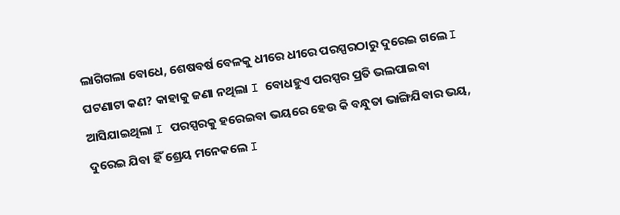ଲାଗିଗଲା ବୋଧେ, ଶେଷବର୍ଷ ବେଳକୁ ଧୀରେ ଧୀରେ ପରସ୍ପରଠାରୁ ଦୁରେଇ ଗଲେ I ଘଟଣାଟା କଣ? କାହାକୁ ଜଣା ନଥିଲା I ବୋଧହୁଏ ପରସ୍ପର ପ୍ରତି ଭଲପାଇବା ଆସିଯାଇଥିଲା I ପରସ୍ପରକୁ ହରେଇବା ଭୟରେ ହେଉ କି ବନ୍ଧୁତା ଭାଙ୍ଗିଯିବାର ଭୟ, ଦୁରେଇ ଯିବା ହିଁ ଶ୍ରେୟ ମନେକଲେ I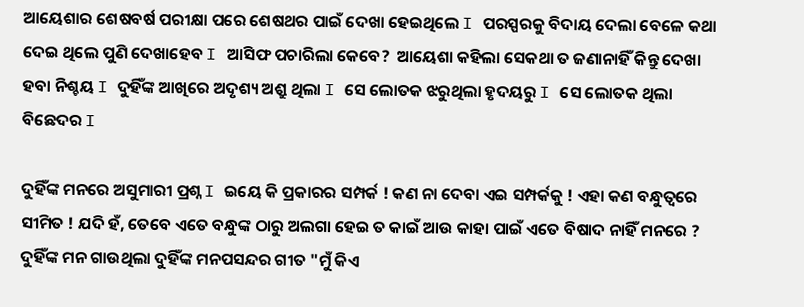ଆୟେଶାର ଶେଷବର୍ଷ ପରୀକ୍ଷା ପରେ ଶେଷଥର ପାଇଁ ଦେଖା ହେଇଥିଲେ I ପରସ୍ପରକୁ ବିଦାୟ ଦେଲା ବେଳେ କଥା ଦେଇ ଥିଲେ ପୁଣି ଦେଖାହେବ I ଆସିଫ ପଚାରିଲା କେବେ?  ଆୟେଶା କହିଲା ସେକଥା ତ ଜଣାନାହିଁ କିନ୍ତୁ ଦେଖା ହବା ନିଶ୍ଚୟ I ଦୁହିଁଙ୍କ ଆଖିରେ ଅଦୃଶ୍ୟ ଅଶ୍ରୁ ଥିଲା I ସେ ଲୋତକ ଝରୁଥିଲା ହୃଦୟରୁ I ସେ ଲୋତକ ଥିଲା ବିଛେଦର I

ଦୁହିଁଙ୍କ ମନରେ ଅସୁମାରୀ ପ୍ରଶ୍ନ I ଇୟେ କି ପ୍ରକାରର ସମ୍ପର୍କ ! କଣ ନା ଦେବା ଏଇ ସମ୍ପର୍କକୁ ! ଏହା କଣ ବନ୍ଧୁତ୍ୱରେ ସୀମିତ ! ଯଦି ହଁ, ତେବେ ଏତେ ବନ୍ଧୁଙ୍କ ଠାରୁ ଅଲଗା ହେଇ ତ କାଇଁ ଆଉ କାହା ପାଇଁ ଏତେ ବିଷାଦ ନାହିଁ ମନରେ ? ଦୁହିଁଙ୍କ ମନ ଗାଉଥିଲା ଦୁହିଁଙ୍କ ମନପସନ୍ଦର ଗୀତ "ମୁଁ କିଏ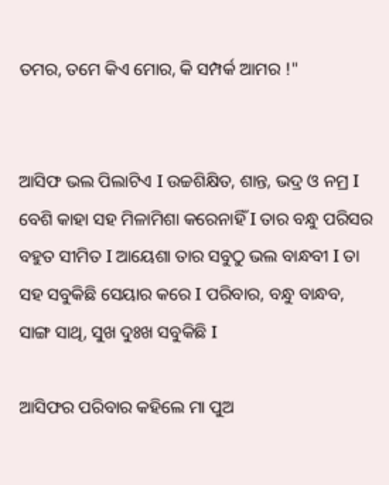ତମର, ତମେ କିଏ ମୋର, କି ସମ୍ପର୍କ ଆମର !"


ଆସିଫ ଭଲ ପିଲାଟିଏ I ଉଚ୍ଚଶିକ୍ଷିତ, ଶାନ୍ତ, ଭଦ୍ର ଓ ନମ୍ର I ବେଶି କାହା ସହ ମିଳାମିଶା କରେନାହିଁ I ତାର ବନ୍ଧୁ ପରିସର ବହୁତ ସୀମିତ I ଆୟେଶା ତାର ସବୁଠୁ ଭଲ ବାନ୍ଧବୀ I ତା ସହ ସବୁକିଛି ସେୟାର କରେ I ପରିବାର, ବନ୍ଧୁ ବାନ୍ଧବ, ସାଙ୍ଗ ସାଥି, ସୁଖ ଦୁଃଖ ସବୁକିଛି I

ଆସିଫର ପରିବାର କହିଲେ ମା ପୁଅ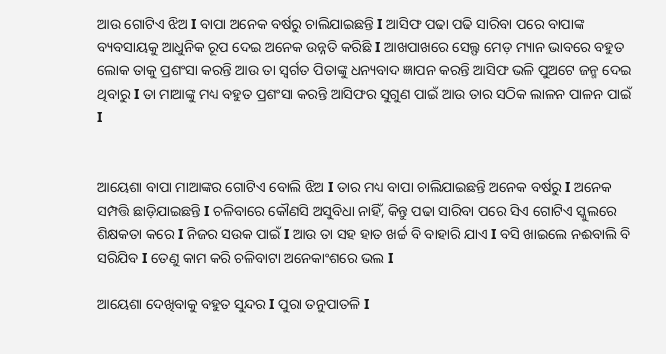ଆଉ ଗୋଟିଏ ଝିଅ I ବାପା ଅନେକ ବର୍ଷରୁ ଚାଲିଯାଇଛନ୍ତି I ଆସିଫ ପଢା ପଢି ସାରିବା ପରେ ବାପାଙ୍କ ବ୍ୟବସାୟକୁ ଆଧୁନିକ ରୂପ ଦେଇ ଅନେକ ଉନ୍ନତି କରିଛି I ଆଖପାଖରେ ସେଲ୍ଫ ମେଡ଼ ମ୍ୟାନ ଭାବରେ ବହୁତ ଲୋକ ତାକୁ ପ୍ରଶଂସା କରନ୍ତି ଆଉ ତା ସ୍ବର୍ଗତ ପିତାଙ୍କୁ ଧନ୍ୟବାଦ ଜ୍ଞାପନ କରନ୍ତି ଆସିଫ ଭଳି ପୁଅଟେ ଜନ୍ମ ଦେଇ ଥିବାରୁ I ତା ମାଆଙ୍କୁ ମଧ୍ୟ ବହୁତ ପ୍ରଶଂସା କରନ୍ତି ଆସିଫର ସୁଗୁଣ ପାଇଁ ଆଉ ତାର ସଠିକ ଲାଳନ ପାଳନ ପାଇଁ I


ଆୟେଶା ବାପା ମାଆଙ୍କର ଗୋଟିଏ ବୋଲି ଝିଅ I ତାର ମଧ୍ୟ ବାପା ଚାଲିଯାଇଛନ୍ତି ଅନେକ ବର୍ଷରୁ I ଅନେକ ସମ୍ପତ୍ତି ଛାଡ଼ିଯାଇଛନ୍ତି I ଚଳିବାରେ କୌଣସି ଅସୁବିଧା ନାହିଁ, କିନ୍ତୁ ପଢା ସାରିବା ପରେ ସିଏ ଗୋଟିଏ ସ୍କୁଲରେ ଶିକ୍ଷକତା କରେ I ନିଜର ସଉକ ପାଇଁ I ଆଉ ତା ସହ ହାତ ଖର୍ଚ୍ଚ ବି ବାହାରି ଯାଏ I ବସି ଖାଇଲେ ନଈବାଲି ବି ସରିଯିବ I ତେଣୁ କାମ କରି ଚଳିବାଟା ଅନେକାଂଶରେ ଭଲ I

ଆୟେଶା ଦେଖିବାକୁ ବହୁତ ସୁନ୍ଦର I ପୁରା ତନୁପାତଳି I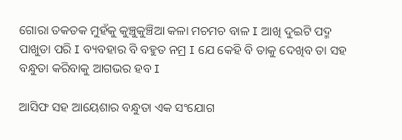ଗୋରା ତକତକ ମୁହଁକୁ କୁଞ୍ଚୁକୁଞ୍ଚିଆ କଳା ମଚମଚ ବାଳ I ଆଖି ଦୁଇଟି ପଦ୍ମ ପାଖୁଡା ପରି I ବ୍ୟବହାର ବି ବହୁତ ନମ୍ର I ଯେ କେହି ବି ତାକୁ ଦେଖିବ ତା ସହ ବନ୍ଧୁତା କରିବାକୁ ଆଗଭର ହବ I

ଆସିଫ ସହ ଆୟେଶାର ବନ୍ଧୁତା ଏକ ସଂଯୋଗ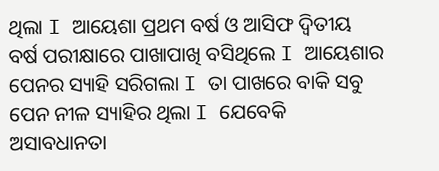ଥିଲା I ଆୟେଶା ପ୍ରଥମ ବର୍ଷ ଓ ଆସିଫ ଦ୍ଵିତୀୟ ବର୍ଷ ପରୀକ୍ଷାରେ ପାଖାପାଖି ବସିଥିଲେ I ଆୟେଶାର ପେନର ସ୍ୟାହି ସରିଗଲା I ତା ପାଖରେ ବାକି ସବୁ ପେନ ନୀଳ ସ୍ୟାହିର ଥିଲା I ଯେବେକି ଅସାବଧାନତା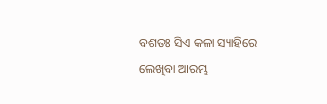ବଶତଃ ସିଏ କଳା ସ୍ୟାହିରେ ଲେଖିବା ଆରମ୍ଭ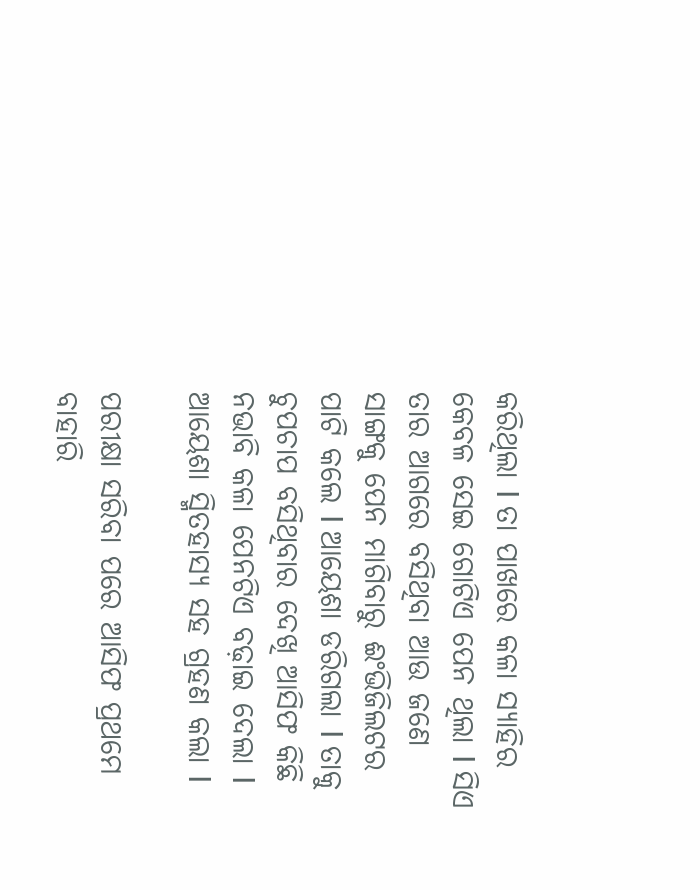କରିଥିଲା I ତା ପାଖରେ କଳା ସ୍ୟାହିର କେବଳ ସେଇ ଗୋଟିଏ ପେନ ଥିଲା I ସିଏ ତାର ଆଗରେ ବସିଥିବା ଆଉ ଜଣେ ସାଙ୍ଗକୁ ପେନ ମାଗିବାରୁ ଈଂଭିଜିଲଟର ପାଟି କଲେ I ଆୟେଶା ଡରିଗଲା I ତାକୁ ଚୁପଚାପ ବସିଥିବାର ଦେଖି ଆସିଫ କିଛି ନଭାବି କଳା ପେନଟିଏ ବଢ଼ାଇ ଦେଲା I ଆୟେଶା ସ୍ମିତହାସ୍ୟ ସହ ଗ୍ରହଣ କଲା I

ପରୀକ୍ଷା ସରିବା ପରେ ଆସିଫ ପ୍ରଥମେ ବାହାରି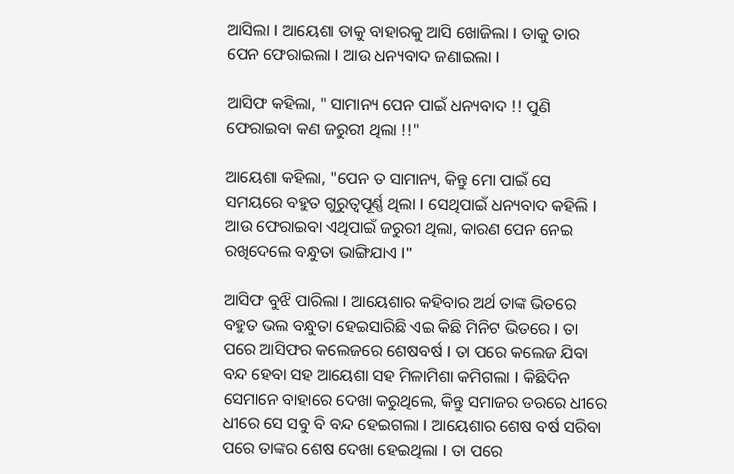ଆସିଲା I ଆୟେଶା ତାକୁ ବାହାରକୁ ଆସି ଖୋଜିଲା I ତାକୁ ତାର ପେନ ଫେରାଇଲା I ଆଉ ଧନ୍ୟବାଦ ଜଣାଇଲା I

ଆସିଫ କହିଲା, " ସାମାନ୍ୟ ପେନ ପାଇଁ ଧନ୍ୟବାଦ !! ପୁଣି ଫେରାଇବା କଣ ଜରୁରୀ ଥିଲା !!"

ଆୟେଶା କହିଲା, "ପେନ ତ ସାମାନ୍ୟ, କିନ୍ତୁ ମୋ ପାଇଁ ସେ ସମୟରେ ବହୁତ ଗୁରୁତ୍ୱପୂର୍ଣ୍ଣ ଥିଲା I ସେଥିପାଇଁ ଧନ୍ୟବାଦ କହିଲି I ଆଉ ଫେରାଇବା ଏଥିପାଇଁ ଜରୁରୀ ଥିଲା, କାରଣ ପେନ ନେଇ ରଖିଦେଲେ ବନ୍ଧୁତା ଭାଙ୍ଗିଯାଏ I"

ଆସିଫ ବୁଝି ପାରିଲା I ଆୟେଶାର କହିବାର ଅର୍ଥ ତାଙ୍କ ଭିତରେ ବହୁତ ଭଲ ବନ୍ଧୁତା ହେଇସାରିଛି ଏଇ କିଛି ମିନିଟ ଭିତରେ I ତା ପରେ ଆସିଫର କଲେଜରେ ଶେଷବର୍ଷ I ତା ପରେ କଲେଜ ଯିବା ବନ୍ଦ ହେବା ସହ ଆୟେଶା ସହ ମିଳାମିଶା କମିଗଲା I କିଛିଦିନ ସେମାନେ ବାହାରେ ଦେଖା କରୁଥିଲେ, କିନ୍ତୁ ସମାଜର ଡରରେ ଧୀରେ ଧୀରେ ସେ ସବୁ ବି ବନ୍ଦ ହେଇଗଲା I ଆୟେଶାର ଶେଷ ବର୍ଷ ସରିବା ପରେ ତାଙ୍କର ଶେଷ ଦେଖା ହେଇଥିଲା I ତା ପରେ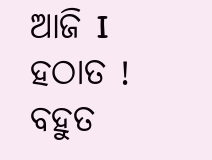ଆଜି I ହଠାତ ! ବହୁତ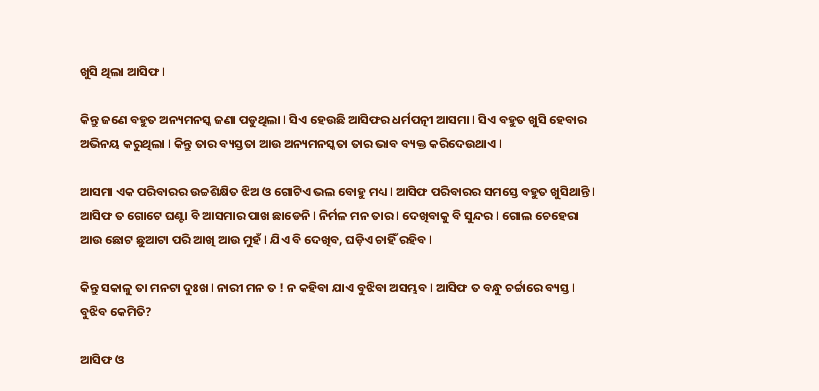ଖୁସି ଥିଲା ଆସିଫ I

କିନ୍ତୁ ଜଣେ ବହୁତ ଅନ୍ୟମନସ୍କ ଜଣା ପଡୁଥିଲା I ସିଏ ହେଉଛି ଆସିଫର ଧର୍ମପତ୍ନୀ ଆସମା I ସିଏ ବହୁତ ଖୁସି ହେବାର ଅଭିନୟ କରୁଥିଲା I କିନ୍ତୁ ତାର ବ୍ୟସ୍ତତା ଆଉ ଅନ୍ୟମନସ୍କତା ତାର ଭାବ ବ୍ୟକ୍ତ କରିଦେଉଥାଏ I

ଆସମା ଏକ ପରିବାରର ଉଚ୍ଚଶିକ୍ଷିତ ଝିଅ ଓ ଗୋଟିଏ ଭଲ ବୋହୁ ମଧ୍ୟ I ଆସିଫ ପରିବାରର ସମସ୍ତେ ବହୁତ ଖୁସିଥାନ୍ତି I ଆସିଫ ତ ଗୋଟେ ଘଣ୍ଟା ବି ଆସମାର ପାଖ ଛାଡେନି I ନିର୍ମଳ ମନ ତାର I ଦେଖିବାକୁ ବି ସୁନ୍ଦର I ଗୋଲ ଚେହେରା ଆଉ ଛୋଟ ଛୁଆଟା ପରି ଆଖି ଆଉ ମୁହଁ I ଯିଏ ବି ଦେଖିବ, ଘଡ଼ିଏ ଚାହିଁ ରହିବ I

କିନ୍ତୁ ସକାଳୁ ତା ମନଟା ଦୁଃଖ I ନାରୀ ମନ ତ ! ନ କହିବା ଯାଏ ବୁଝିବା ଅସମ୍ଭବ I ଆସିଫ ତ ବନ୍ଧୁ ଚର୍ଚ୍ଚାରେ ବ୍ୟସ୍ତ I ବୁଝିବ କେମିତି?

ଆସିଫ ଓ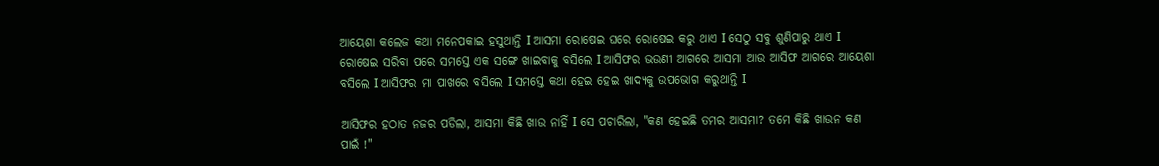ଆୟେଶା କଲେଜ କଥା ମନେପକାଇ ହସୁଥାନ୍ତି I ଆସମା ରୋଷେଇ ଘରେ ରୋଷେଇ କରୁ ଥାଏ I ସେଠୁ ସବୁ ଶୁଣିପାରୁ ଥାଏ I ରୋଷେଇ ସରିବା ପରେ ସମସ୍ତେ ଏକ ସଙ୍ଗେ ଖାଇବାକୁ ବସିଲେ I ଆସିଫର ଭଉଣୀ ଆଗରେ ଆସମା ଆଉ ଆସିଫ ଆଗରେ ଆୟେଶା ବସିଲେ I ଆସିଫର ମା ପାଖରେ ବସିଲେ I ସମସ୍ତେ କଥା ହେଇ ହେଇ ଖାଦ୍ୟକୁ ଉପଭୋଗ କରୁଥାନ୍ତି I

ଆସିଫର ହଠାତ ନଜର ପଡିଲା, ଆସମା କିଛି ଖାଉ ନାହିଁ I ସେ ପଚାରିଲା, "କଣ ହେଇଛି ତମର ଆସମା? ତମେ କିଛି ଖାଉନ କଣ ପାଇଁ !"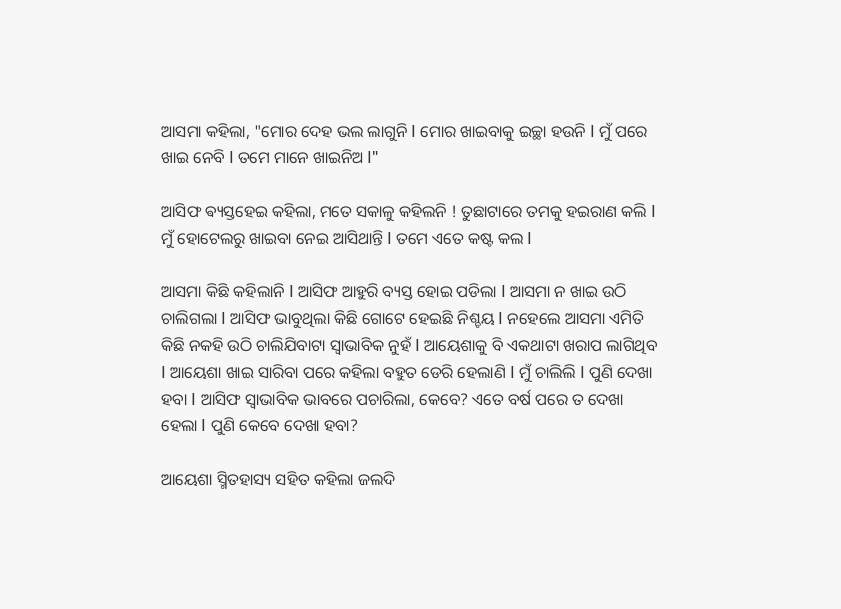ଆସମା କହିଲା, "ମୋର ଦେହ ଭଲ ଲାଗୁନି I ମୋର ଖାଇବାକୁ ଇଚ୍ଛା ହଉନି I ମୁଁ ପରେ ଖାଇ ନେବି I ତମେ ମାନେ ଖାଇନିଅ I"

ଆସିଫ ଵ୍ୟସ୍ତହେଇ କହିଲା, ମତେ ସକାଳୁ କହିଲନି ! ତୁଛାଟାରେ ତମକୁ ହଇରାଣ କଲି I ମୁଁ ହୋଟେଲରୁ ଖାଇବା ନେଇ ଆସିଥାନ୍ତି I ତମେ ଏତେ କଷ୍ଟ କଲ I

ଆସମା କିଛି କହିଲାନି I ଆସିଫ ଆହୁରି ବ୍ୟସ୍ତ ହୋଇ ପଡିଲା I ଆସମା ନ ଖାଇ ଉଠି ଚାଲିଗଲା I ଆସିଫ ଭାବୁଥିଲା କିଛି ଗୋଟେ ହେଇଛି ନିଶ୍ଚୟ I ନହେଲେ ଆସମା ଏମିତି କିଛି ନକହି ଉଠି ଚାଲିଯିବାଟା ସ୍ୱାଭାବିକ ନୁହଁ I ଆୟେଶାକୁ ବି ଏକଥାଟା ଖରାପ ଲାଗିଥିବ I ଆୟେଶା ଖାଇ ସାରିବା ପରେ କହିଲା ବହୁତ ଡେରି ହେଲାଣି I ମୁଁ ଚାଲିଲି I ପୁଣି ଦେଖା ହବା I ଆସିଫ ସ୍ୱାଭାବିକ ଭାବରେ ପଚାରିଲା, କେବେ? ଏତେ ବର୍ଷ ପରେ ତ ଦେଖା ହେଲା I ପୁଣି କେବେ ଦେଖା ହବା?

ଆୟେଶା ସ୍ମିତହାସ୍ୟ ସହିତ କହିଲା ଜଲଦି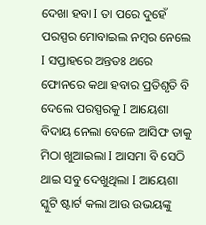ଦେଖା ହବା I ତା ପରେ ଦୁହେଁ ପରସ୍ପର ମୋବାଇଲ ନମ୍ବର ନେଲେ I ସପ୍ତାହରେ ଅନ୍ତତଃ ଥରେ ଫୋନରେ କଥା ହବାର ପ୍ରତିଶୃତି ବି ଦେଲେ ପରସ୍ପରକୁ I ଆୟେଶା ବିଦାୟ ନେଲା ବେଳେ ଆସିଫ ତାକୁ ମିଠା ଖୁଆଇଲା I ଆସମା ବି ସେଠି ଥାଇ ସବୁ ଦେଖୁଥିଲା I ଆୟେଶା ସ୍କୁଟି ଷ୍ଟାର୍ଟ କଲା ଆଉ ଉଭୟଙ୍କୁ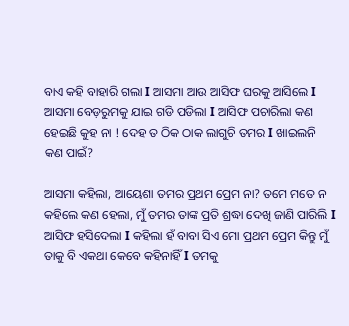ବାଏ କହି ବାହାରି ଗଲା I ଆସମା ଆଉ ଆସିଫ ଘରକୁ ଆସିଲେ I ଆସମା ବେଡ଼ରୁମକୁ ଯାଇ ଗଡି ପଡିଲା I ଆସିଫ ପଚାରିଲା କଣ ହେଇଛି କୁହ ନା ! ଦେହ ତ ଠିକ ଠାକ ଲାଗୁଚି ତମର I ଖାଇଲନି କଣ ପାଇଁ?

ଆସମା କହିଲା, ଆୟେଶା ତମର ପ୍ରଥମ ପ୍ରେମ ନା? ତମେ ମତେ ନ କହିଲେ କଣ ହେଲା, ମୁଁ ତମର ତାଙ୍କ ପ୍ରତି ଶ୍ରଦ୍ଧା ଦେଖି ଜାଣି ପାରିଲି I ଆସିଫ ହସିଦେଲା I କହିଲା ହଁ ବାବା ସିଏ ମୋ ପ୍ରଥମ ପ୍ରେମ କିନ୍ତୁ ମୁଁ ତାକୁ ବି ଏକଥା କେବେ କହିନାହିଁ I ତମକୁ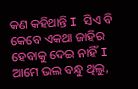କଣ କହିଥାନ୍ତି I ସିଏ ବି କେବେ ଏକଥା ଜାହିର ହେବାକୁ ଦେଇ ନାହିଁ I ଆମେ ଭଲ ବନ୍ଧୁ ଥିଲୁ,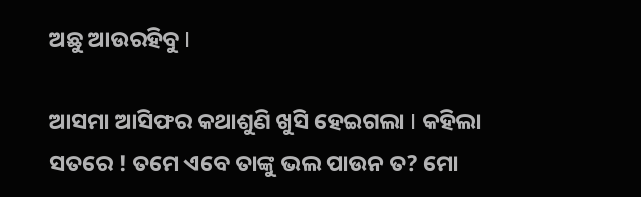ଅଛୁ ଆଉରହିବୁ I

ଆସମା ଆସିଫର କଥାଶୁଣି ଖୁସି ହେଇଗଲା I କହିଲା ସତରେ ! ତମେ ଏବେ ତାଙ୍କୁ ଭଲ ପାଉନ ତ? ମୋ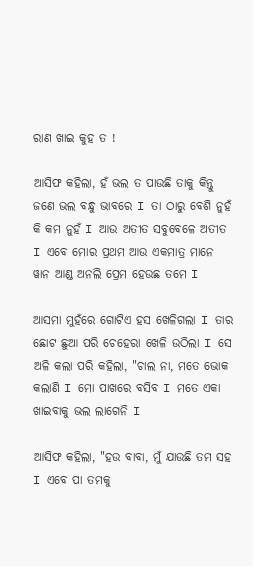ରାଣ ଖାଇ କୁହ ତ !

ଆସିଫ କହିଲା, ହଁ ଭଲ ତ ପାଉଛି ତାକୁ କିନ୍ତୁ ଜଣେ ଭଲ ବନ୍ଧୁ ଭାବରେ I ତା ଠାରୁ ବେଶି ନୁହଁ କି କମ ନୁହଁ I ଆଉ ଅତୀତ ସବୁବେଳେ ଅତୀତ I ଏବେ ମୋର ପ୍ରଥମ ଆଉ ଏକମାତ୍ର ମାନେ ୱାନ ଆଣ୍ଡ ଅନଲି ପ୍ରେମ ହେଉଛ ତମେ I

ଆସମା ମୁହଁରେ ଗୋଟିଏ ହସ ଖେଳିଗଲା I ତାର ଛୋଟ ଛୁଆ ପରି ଚେହେରା ଖେଳି ଉଠିଲା I ସେ ଅଳି କଲା ପରି କହିଲା, "ଚାଲ ନା, ମତେ ଭୋକ କଲାଣି I ମୋ ପାଖରେ ବସିବ I ମତେ ଏକା ଖାଇବାକୁ ଭଲ ଲାଗେନି I

ଆସିଫ କହିଲା, "ହଉ ବାବା, ମୁଁ ଯାଉଛି ତମ ସହ I ଏବେ ପା ତମକୁ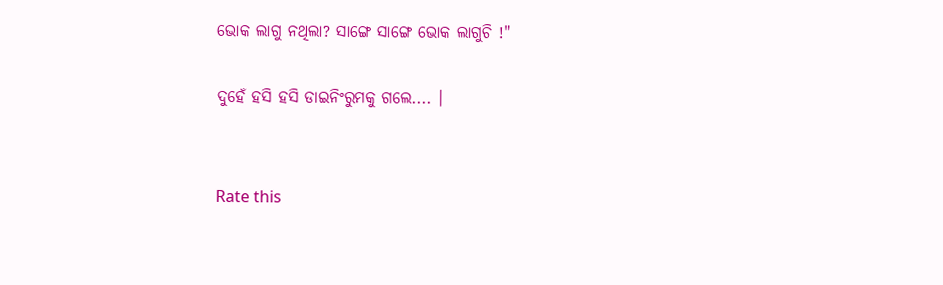ଭୋକ ଲାଗୁ ନଥିଲା? ସାଙ୍ଗେ ସାଙ୍ଗେ ଭୋକ ଲାଗୁଚି !"

ଦୁହେଁ ହସି ହସି ଡାଇନିଂରୁମକୁ ଗଲେ.... ।


Rate this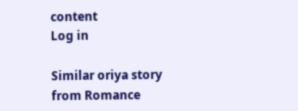content
Log in

Similar oriya story from Romance